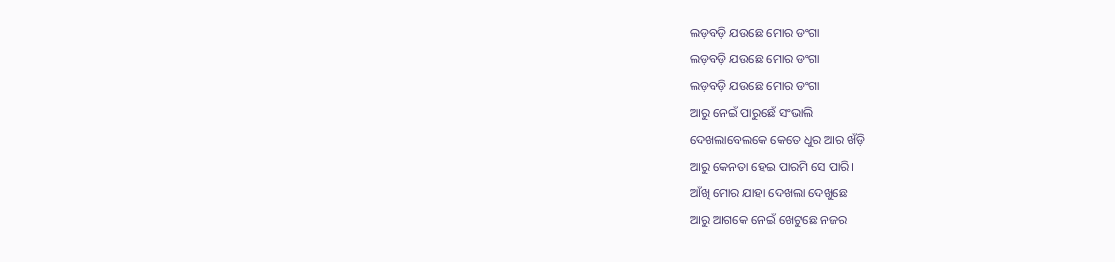ଲଡ଼ବଡ଼ି ଯଉଛେ ମୋର ଡଂଗା
ଲଡ଼ବଡ଼ି ଯଉଛେ ମୋର ଡଂଗା
ଲଡ଼ବଡ଼ି ଯଉଛେ ମୋର ଡଂଗା
ଆରୁ ନେଇଁ ପାରୁଛେଁ ସଂଭାଲି
ଦେଖଲାବେଲକେ କେତେ ଧୁର ଆର ଖଁଡ଼ି
ଆରୁ କେନତା ହେଇ ପାରମି ସେ ପାରି।
ଆଁଖି ମୋର ଯାହା ଦେଖଲା ଦେଖୁଛେ
ଆରୁ ଆଗକେ ନେଇଁ ଖେଟୁଛେ ନଜର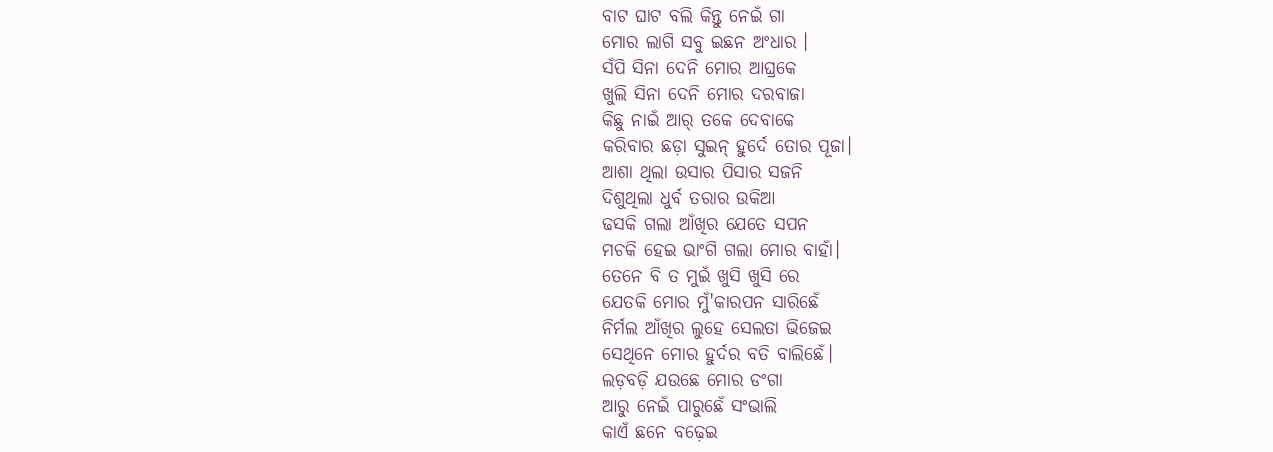ବାଟ ଘାଟ ବଲି କିନ୍ତୁ ନେଇଁ ଗା
ମୋର ଲାଗି ସବୁ ଇଛନ ଅଂଧାର ।
ସଁପି ସିନା ଦେନି ମୋର ଆଘ୍ରକେ
ଖୁଲି ସିନା ଦେନି ମୋର ଦରବାଜା
କିଛୁ ନାଇଁ ଆର୍ ତକେ ଦେବାକେ
କରିବାର ଛଡ଼ା ସୁଇନ୍ ହୁର୍ଦେ ତୋର ପୂଜା।
ଆଶା ଥିଲା ଉସାର ପିସାର ସଜନି
ଦିଶୁଥିଲା ଧୁର୍ବ ତରାର ଉକିଆ
ଢସକି ଗଲା ଆଁଖିର ଯେତେ ସପନ
ମଚକି ହେଇ ଭାଂଗି ଗଲା ମୋର ବାହାଁ।
ତେନେ ବି ତ ମୁଇଁ ଖୁସି ଖୁସି ରେ
ଯେତକି ମୋର ମୁଁ'କାରପନ ସାରିଛେଁ
ନିର୍ମଲ ଆଁଖିର ଲୁହେ ସେଲତା ଭିଜେଇ
ସେଥିନେ ମୋର ହୁର୍ଦର ବତି ବାଲିଛେଁ।
ଲଡ଼ବଡ଼ି ଯଉଛେ ମୋର ଡଂଗା
ଆରୁ ନେଇଁ ପାରୁଛେଁ ସଂଭାଲି
କାଏଁ ଛନେ ବଢ଼େଇ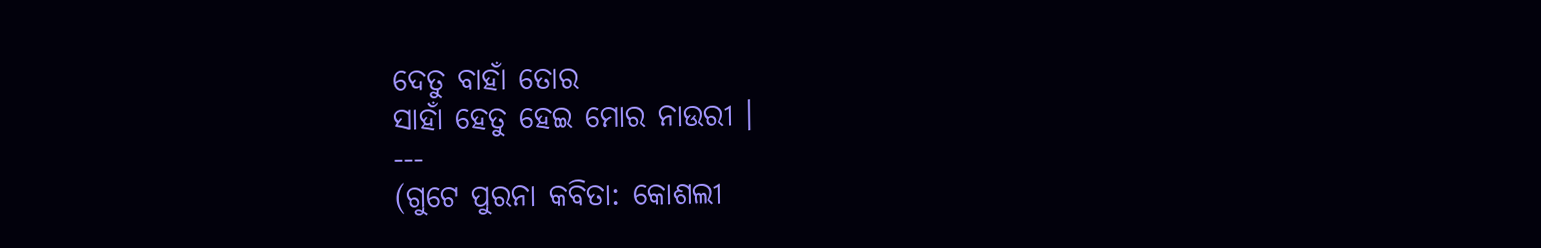ଦେତୁ ବାହାଁ ତୋର
ସାହାଁ ହେତୁ ହେଇ ମୋର ନାଉରୀ ।
---
(ଗୁଟେ ପୁରନା କବିତା: କୋଶଲୀ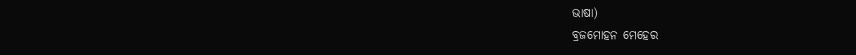ଭାଷା)
ବ୍ରଜମୋହନ ମେହେର